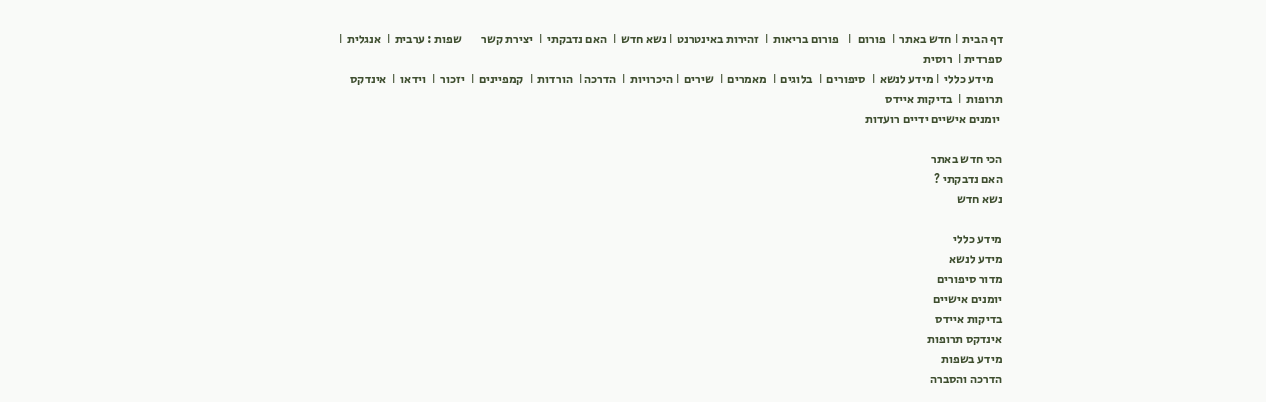דף הבית  І חדש באתר  І  פורום   І   פורום בריאות  І  זהירות באינטרנט  І נשא חדש  І  האם נדבקתי  І  יצירת קשר        שפות : ערבית  І  אנגלית  І  ספרדית І  רוסית
    מידע כללי  І מידע לנשא  І  סיפורים  І  בלוגים  І  מאמרים  І  שירים  І היכרויות  І  הדרכה І  הורדות  І  קמפיינים  І  יזכור  І  וידאו  І  אינדקס תרופות  І  בדיקות איידס
 יומנים אישיים ידיים רועדות

הכי חדש באתר
האם נדבקתי ?
נשא חדש

מידע כללי
מידע לנשא
מדור סיפורים
יומנים אישיים
בדיקות איידס
אינדקס תרופות
מידע בשפות
הדרכה והסברה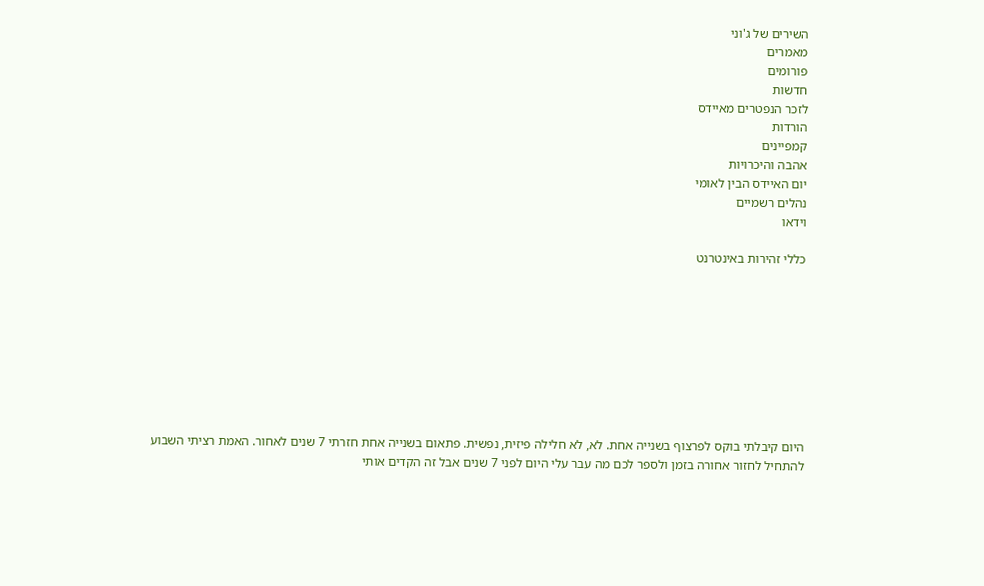השירים של ג'וני
מאמרים
פורומים
חדשות
לזכר הנפטרים מאיידס
הורדות
קמפיינים
אהבה והיכרויות
יום האיידס הבין לאומי
נהלים רשמיים
וידאו

כללי זהירות באינטרנט









היום קיבלתי בוקס לפרצוף בשנייה אחת. לא, לא חלילה פיזית, נפשית. פתאום בשנייה אחת חזרתי 7 שנים לאחור. האמת רציתי השבוע להתחיל לחזור אחורה בזמן ולספר לכם מה עבר עלי היום לפני 7 שנים אבל זה הקדים אותי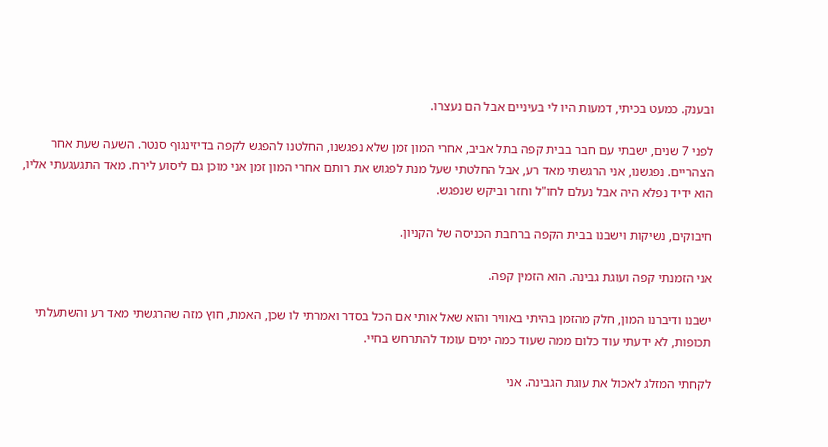ובענק. כמעט בכיתי, דמעות היו לי בעיניים אבל הם נעצרו.

לפני 7 שנים, ישבתי עם חבר בבית קפה בתל אביב, אחרי המון זמן שלא נפגשנו, החלטנו להפגש לקפה בדיזינגוף סנטר. השעה שעת אחר הצהריים. נפגשנו, אני הרגשתי מאד רע, אבל החלטתי שעל מנת לפגוש את רותם אחרי המון זמן אני מוכן גם ליסוע לירח. מאד התגעגעתי אליו, הוא ידיד נפלא היה אבל נעלם לחו"ל וחזר וביקש שנפגש.

חיבוקים, נשיקות וישבנו בבית הקפה ברחבת הכניסה של הקניון.

אני הזמנתי קפה ועוגת גבינה. הוא הזמין קפה.

ישבנו ודיברנו המון, חלק מהזמן בהיתי באוויר והוא שאל אותי אם הכל בסדר ואמרתי לו שכן, האמת, חוץ מזה שהרגשתי מאד רע והשתעלתי תכופות, לא ידעתי עוד כלום ממה שעוד כמה ימים עומד להתרחש בחיי.

לקחתי המזלג לאכול את עוגת הגבינה. אני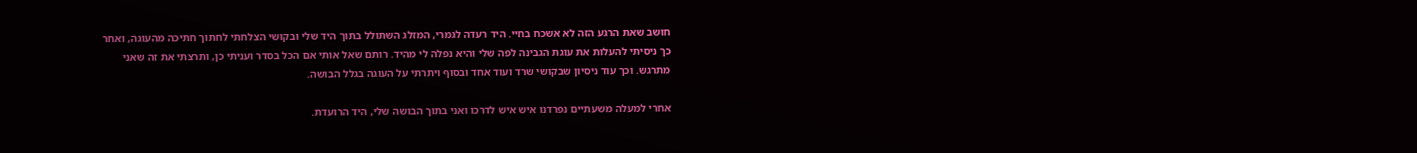חושב שאת הרגע הזה לא אשכח בחיי. היד רעדה לגמרי, המזלג השתולל בתוך היד שלי ובקושי הצלחתי לחתוך חתיכה מהעוגה, ואחר כך ניסיתי להעלות את עוגת הגבינה לפה שלי והיא נפלה לי מהיד. רותם שאל אותי אם הכל בסדר ועניתי כן, ותרצתי את זה שאני מתרגש. וכך עוד ניסיון שבקושי שרד ועוד אחד ובסוף ויתרתי על העוגה בגלל הבושה.

אחרי למעלה משעתיים נפרדנו איש איש לדרכו ואני בתוך הבושה שלי, היד הרועדת.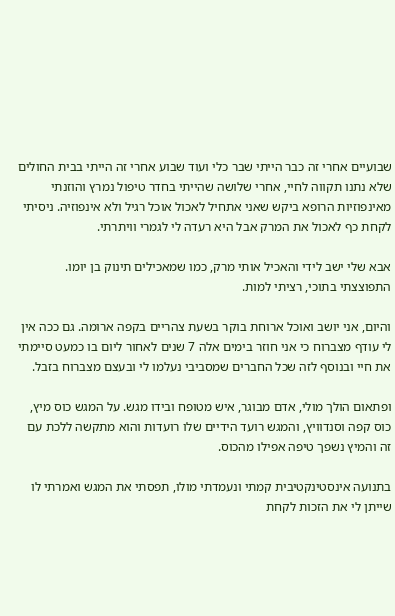שבועיים אחרי זה כבר הייתי שבר כלי ועוד שבוע אחרי זה הייתי בבית החולים שלא נתנו תקווה לחיי, אחרי שלושה שהייתי בחדר טיפול נמרץ והוזנתי מאינפוזיות הרופא ביקש שאני אתחיל לאכול אוכל רגיל ולא אינפוזיה. ניסיתי לקחת כף לאכול את המרק אבל היא רעדה לי לגמרי וויתרתי.

אבא שלי ישב לידי והאכיל אותי מרק, כמו שמאכילים תינוק בן יומו. התפוצצתי בתוכי, רציתי למות.

והיום, אני יושב ואוכל ארוחת בוקר בשעת צהריים בקפה ארומה. גם ככה אין לי עודף מצברוח כי אני חוזר בימים אלה 7 שנים לאחור ליום בו כמעט סיימתי את חיי ובנוסף לזה שכל החברים שמסביבי נעלמו לי ובעצם מצברוח בזבל.

ופתאום הולך מולי, אדם מבוגר, איש מטופח ובידו מגש. על המגש כוס מיץ, כוס קפה וסנדוויץ, והמגש רועד הידיים שלו רועדות והוא מתקשה ללכת עם זה והמיץ נשפך טיפה אפילו מהכוס.

בתנועה אינסטינקטיבית קמתי ונעמדתי מולו, תפסתי את המגש ואמרתי לו שייתן לי את הזכות לקחת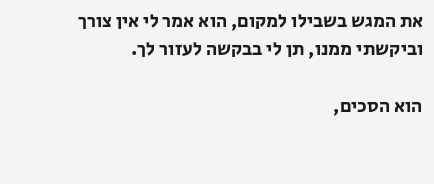את המגש בשבילו למקום, הוא אמר לי אין צורך וביקשתי ממנו, תן לי בבקשה לעזור לך.

הוא הסכים,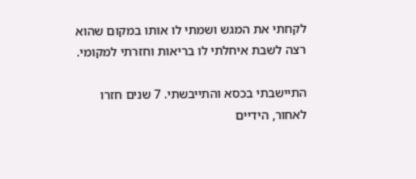לקחתי את המגש ושמתי לו אותו במקום שהוא רצה לשבת איחלתי לו בריאות וחזרתי למקומי.

התיישבתי בכסא והתייבשתי. 7 שנים חזרו לאחור, הידיים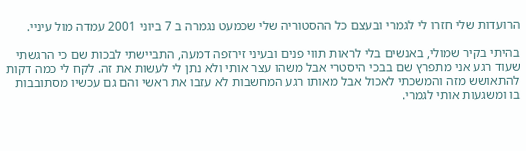הרועדות שלי חזרו לי לגמרי ובעצם כל ההסטוריה שלי שכמעט נגמרה ב 7 ביוני 2001 עמדה מול עיניי.

בהיתי בקיר שמולי, באנשים בלי לראות תווי פנים ובעיני זירזפה דמעה, התביישתי לבכות שם כי הרגשתי שעוד רגע אני מתפרץ שם בבכי היסטרי אבל משהו עצר אותי ולא נתן לי לעשות את זה. לקח לי כמה דקות להתאושש מזה והמשכתי לאכול אבל מאותו רגע המחשבות לא עזבו את ראשי והם גם עכשיו מסתובבות בו ומשגעות אותי לגמרי.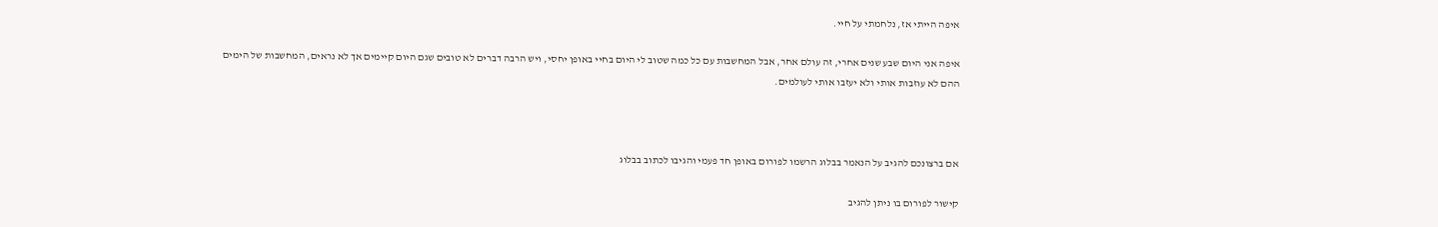איפה הייתי אז, נלחמתי על חיי.

איפה אני היום שבע שנים אחרי, זה עולם אחר, אבל המחשבות עם כל כמה שטוב לי היום בחיי באופן יחסי, ויש הרבה דברים לא טובים שגם היום קיימים אך לא נראים, המחשבות של הימים ההם לא עוזבות אותי ולא יעזבו אותי לעולמים.



אם ברצונכם להגיב על הנאמר בבלוג הרשמו לפורום באופן חד פעמי והגיבו לכתוב בבלוג

קישור לפורום בו ניתן להגיב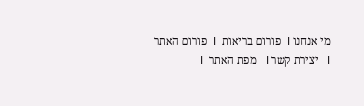מי אנחנו І  פורום בריאות  І  פורום האתר  І   יצירת קשר І   מפת האתר  І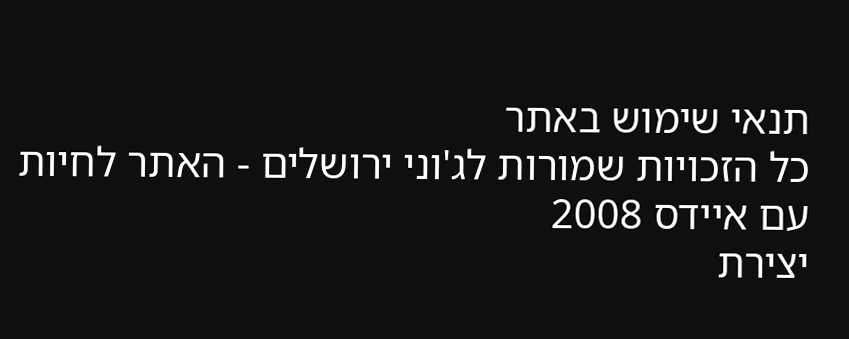תנאי שימוש באתר
כל הזכויות שמורות לג'וני ירושלים - האתר לחיות עם איידס 2008
יצירת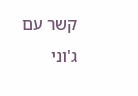קשר עם ג'וני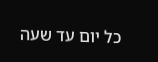כל יום עד שעה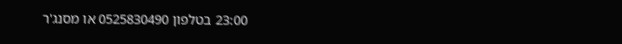23:00 בטלפון 0525830490 או מסנג'ר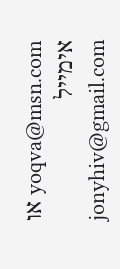yoqva@msn.com או אימייל jonyhiv@gmail.com